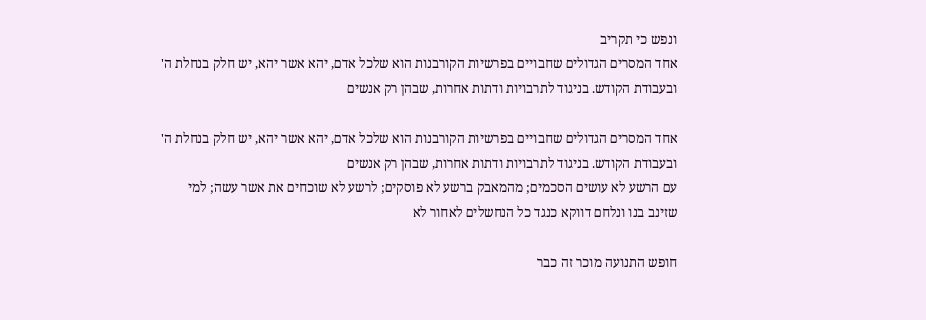ונפש כי תקריב
אחד המסרים הגדולים שחבויים בפרשיות הקורבנות הוא שלכל אדם, יהא אשר יהא, יש חלק בנחלת ה' ובעבודת הקודש. בניגוד לתרבויות ודתות אחרות, שבהן רק אנשים

אחד המסרים הגדולים שחבויים בפרשיות הקורבנות הוא שלכל אדם, יהא אשר יהא, יש חלק בנחלת ה' ובעבודת הקודש. בניגוד לתרבויות ודתות אחרות, שבהן רק אנשים
עם הרשע לא עושים הסכמים; מהמאבק ברשע לא פוסקים; לרשע לא שוכחים את אשר עשה; למי שזינב בנו ונלחם דווקא כנגד כל הנחשלים לאחור לא

חופש התנועה מוכר זה כבר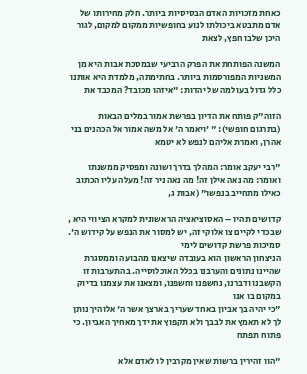כאחת מזכויות האדם הבסיסיות ביותר. חלק מחירותו של אדם מתבטא ביכולתו לנוע בחופשיות ממקום למקום, לגור היכן שלבו חפץ, לצאת

המשנה הפותחת את הפרק הרביעי שבמסכת אבות היא מן המשניות המפורסמות ביותר. בחתימתה, מלמדת היא אותנו כלל גדול בעולמה של יהדות: "איזהו מכובד? המכבד את

הזוה"ק פותח את הדיון בפרשת אמור במלים הבאות (בתרגום חופשי): " 'ויאמר ה' אל משה אמור אל הכהנים בני אהרן, ואמרת אליהם לנפש לא יטמא

"רבי יעקב אומר: המהלך בדרך ושונה ומפסיק ממשנתו ואומר: מה נאה אילן זה! מה נאה ניר זה! מעלה עליו הכתוב כאילו מתחייב בנפשו" (אבות ג,

קדושים תהיו – האסוציאציה הראשונית למקרא הציווי היא , שבכדי לקיים צו אלוקי זה, יש למסור את הנפש על קידוש ה'. סמיכות פרשת קדושים לימי
הניצחון הראשון הוא בעובדה שיצאנו מהבועה וממסגרת שהיינו נתונים והערבנו בכלל האוכלוסייה. בהתערבות זו הקשבנו ודברנו, נחשפנו וחשפנו, ומצאנו את עצמנו בדיוק במקום בו אנו
"כי יהיה בך אביון באחד שעריך בארצך אשר ה' אלוהיך נותן לך לא תאמץ את לבבך ולא תקפוץ את ידך מאחיך האביון. כי פתוח תפתח

"הוו זהירין ברשות שאין מקרבין לו לאדם אלא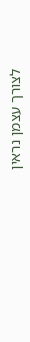לצורך עצמן נראין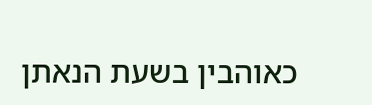כאוהבין בשעת הנאתן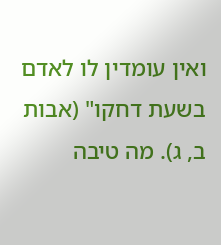ואין עומדין לו לאדם בשעת דחקו" (אבות ב, ג). מה טיבה